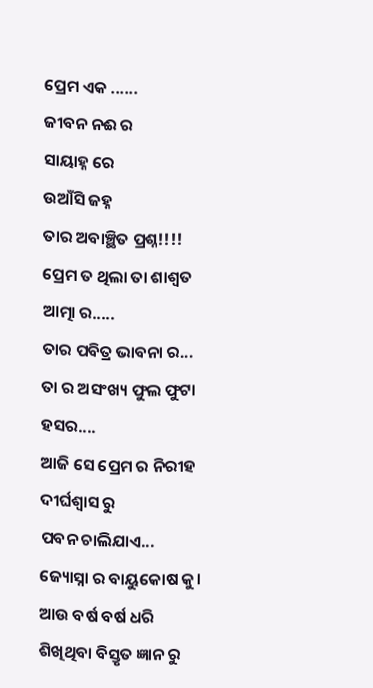ପ୍ରେମ ଏକ ......
ଜୀବନ ନଈ ର
ସାୟାହ୍ନ ରେ
ଉଆଁସି ଜହ୍ନ
ତାର ଅବାଞ୍ଛିତ ପ୍ରଶ୍ନ!!!!
ପ୍ରେମ ତ ଥିଲା ତା ଶାଶ୍ବତ ଆତ୍ମା ର.....
ତାର ପବିତ୍ର ଭାବନା ର...
ତା ର ଅସଂଖ୍ୟ ଫୁଲ ଫୁଟା ହସର....
ଆଜି ସେ ପ୍ରେମ ର ନିରୀହ ଦୀର୍ଘଶ୍ଵାସ ରୁ
ପବନ ଚାଲିଯାଏ...
ଜ୍ୟୋସ୍ନା ର ବାୟୁକୋଷ କୁ।
ଆଉ ବର୍ଷ ବର୍ଷ ଧରି ଶିଖିଥିବା ବିସ୍ତୃତ ଜ୍ଞାନ ରୁ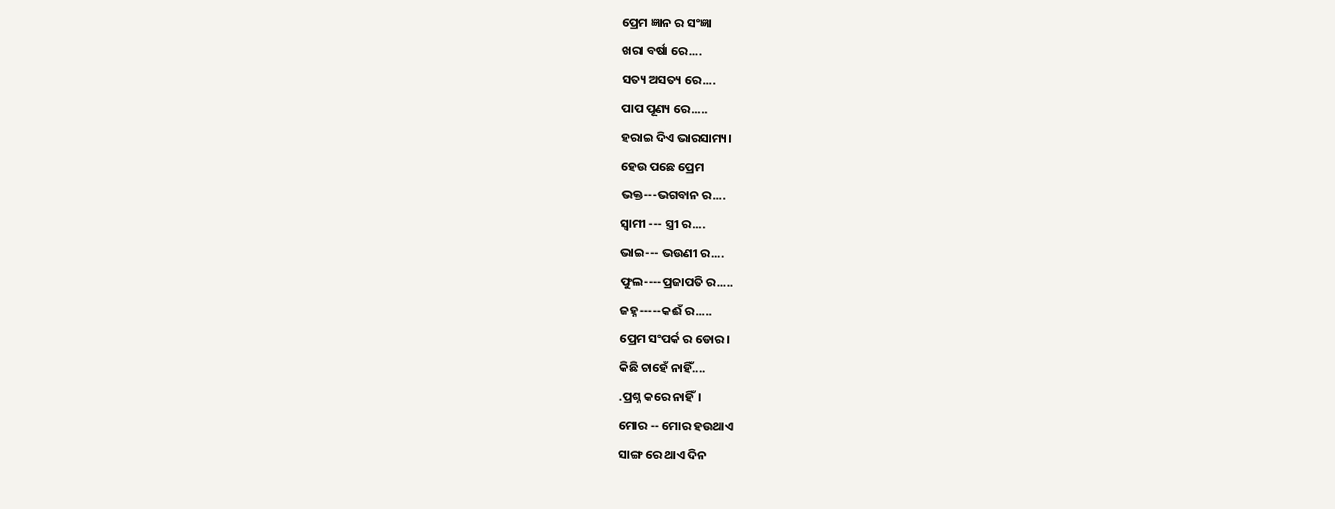ପ୍ରେମ ଜ୍ଞାନ ର ସଂଜ୍ଞା
ଖରା ବର୍ଷା ରେ....
ସତ୍ୟ ଅସତ୍ୟ ରେ....
ପାପ ପୂଣ୍ୟ ରେ.....
ହରାଇ ଦିଏ ଭାରସାମ୍ୟ।
ହେଉ ପଛେ ପ୍ରେମ
ଭକ୍ତ---ଭଗବାନ ର....
ସ୍ବାମୀ --- ସ୍ତ୍ରୀ ର....
ଭାଇ--- ଭଉଣୀ ର....
ଫୁଲ----ପ୍ରଜାପତି ର.....
ଜହ୍ନ-----କଈଁ ର.....
ପ୍ରେମ ସଂପର୍କ ର ଡୋର।
କିଛି ଚାହେଁ ନାହିଁ....
.ପ୍ରଶ୍ନ କରେ ନାହିଁ।
ମୋର -- ମୋର ହଉଥାଏ
ସାଙ୍ଗ ରେ ଥାଏ ଦିନ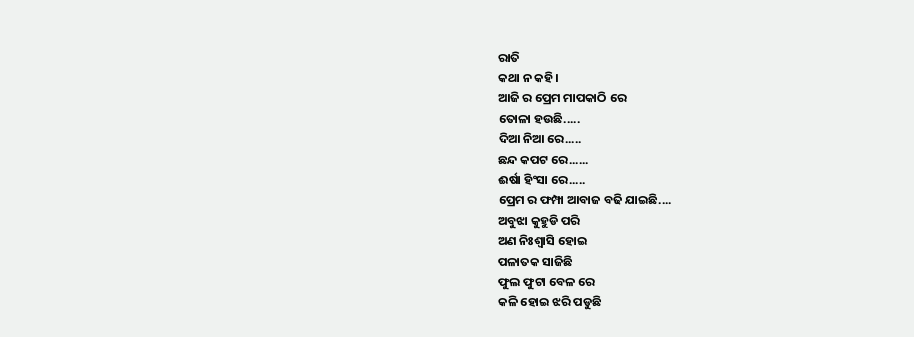ରାତି
କଥା ନ କହି।
ଆଜି ର ପ୍ରେମ ମାପକାଠି ରେ
ତୋଳା ହଉଛି.....
ଦିଆ ନିଆ ରେ.....
ଛନ୍ଦ କପଟ ରେ......
ଈର୍ଷା ହିଂସା ରେ.....
ପ୍ରେମ ର ଫମ୍ପା ଆବାଜ ବଢି ଯାଇଛି....
ଅବୁଝା କୁହୁଡି ପରି
ଅଣ ନିଃଶ୍ୱାସି ହୋଇ
ପଳାତକ ସାଜିଛି
ଫୁଲ ଫୁଟା ବେଳ ରେ
କଳି ହୋଇ ଝରି ପଡୁଛି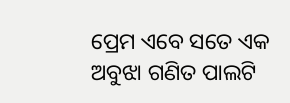ପ୍ରେମ ଏବେ ସତେ ଏକ ଅବୁଝା ଗଣିତ ପାଲଟି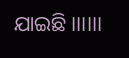ଯାଇଛି।।।।।।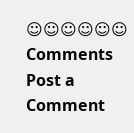☺☺☺☺☺☺
Comments
Post a Comment